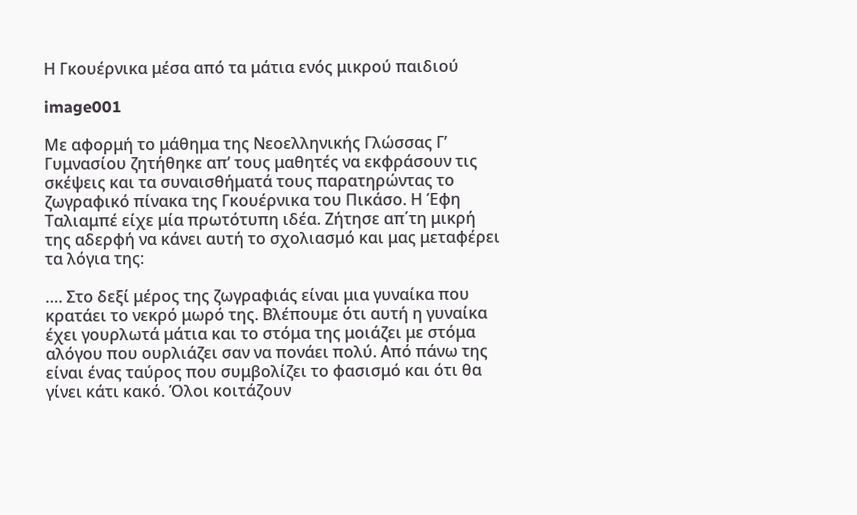Η Γκουέρνικα μέσα από τα μάτια ενός μικρού παιδιού

image001

Με αφορμή το μάθημα της Νεοελληνικής Γλώσσας Γ’ Γυμνασίου ζητήθηκε απ’ τους μαθητές να εκφράσουν τις σκέψεις και τα συναισθήματά τους παρατηρώντας το ζωγραφικό πίνακα της Γκουέρνικα του Πικάσο. Η Έφη Ταλιαμπέ είχε μία πρωτότυπη ιδέα. Ζήτησε απ΄τη μικρή της αδερφή να κάνει αυτή το σχολιασμό και μας μεταφέρει τα λόγια της:

…. Στο δεξί μέρος της ζωγραφιάς είναι μια γυναίκα που κρατάει το νεκρό μωρό της. Βλέπουμε ότι αυτή η γυναίκα έχει γουρλωτά μάτια και το στόμα της μοιάζει με στόμα αλόγου που ουρλιάζει σαν να πονάει πολύ. Από πάνω της είναι ένας ταύρος που συμβολίζει το φασισμό και ότι θα γίνει κάτι κακό. Όλοι κοιτάζουν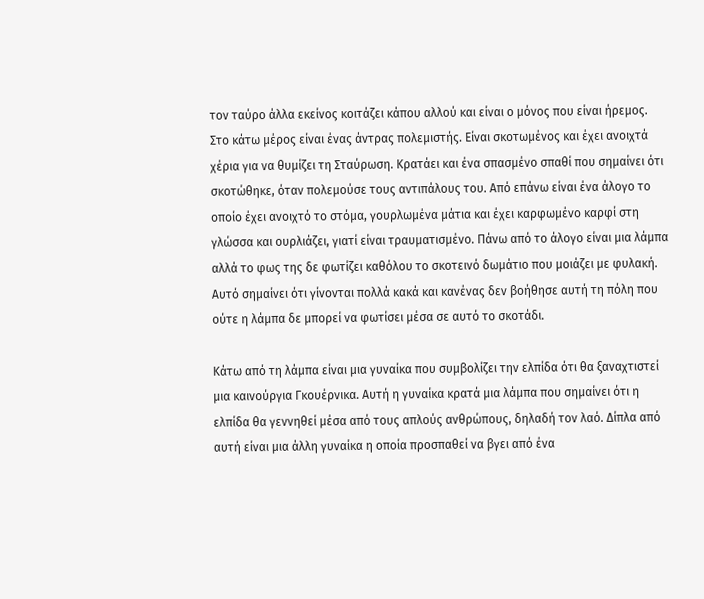τον ταύρο άλλα εκείνος κοιτάζει κάπου αλλού και είναι ο μόνος που είναι ήρεμος. Στο κάτω μέρος είναι ένας άντρας πολεμιστής. Είναι σκοτωμένος και έχει ανοιχτά χέρια για να θυμίζει τη Σταύρωση. Κρατάει και ένα σπασμένο σπαθί που σημαίνει ότι σκοτώθηκε, όταν πολεμούσε τους αντιπάλους του. Από επάνω είναι ένα άλογο το οποίο έχει ανοιχτό το στόμα, γουρλωμένα μάτια και έχει καρφωμένο καρφί στη γλώσσα και ουρλιάζει, γιατί είναι τραυματισμένο. Πάνω από το άλογο είναι μια λάμπα αλλά το φως της δε φωτίζει καθόλου το σκοτεινό δωμάτιο που μοιάζει με φυλακή. Αυτό σημαίνει ότι γίνονται πολλά κακά και κανένας δεν βοήθησε αυτή τη πόλη που ούτε η λάμπα δε μπορεί να φωτίσει μέσα σε αυτό το σκοτάδι.

Κάτω από τη λάμπα είναι μια γυναίκα που συμβολίζει την ελπίδα ότι θα ξαναχτιστεί μια καινούργια Γκουέρνικα. Αυτή η γυναίκα κρατά μια λάμπα που σημαίνει ότι η ελπίδα θα γεννηθεί μέσα από τους απλούς ανθρώπους, δηλαδή τον λαό. Δίπλα από αυτή είναι μια άλλη γυναίκα η οποία προσπαθεί να βγει από ένα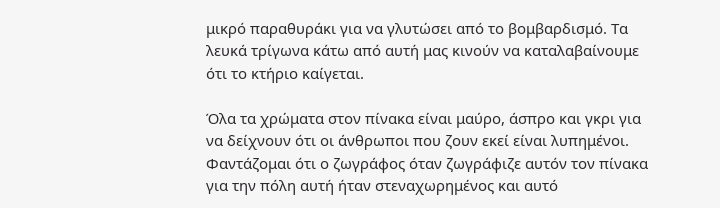μικρό παραθυράκι για να γλυτώσει από το βομβαρδισμό. Τα λευκά τρίγωνα κάτω από αυτή μας κινούν να καταλαβαίνουμε ότι το κτήριο καίγεται.

Όλα τα χρώματα στον πίνακα είναι μαύρο, άσπρο και γκρι για να δείχνουν ότι οι άνθρωποι που ζουν εκεί είναι λυπημένοι. Φαντάζομαι ότι ο ζωγράφος όταν ζωγράφιζε αυτόν τον πίνακα για την πόλη αυτή ήταν στεναχωρημένος και αυτό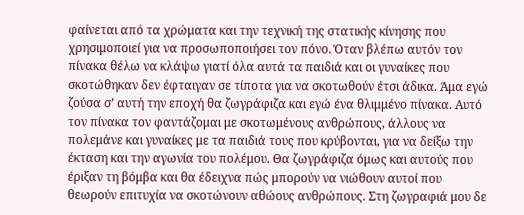φαίνεται από τα χρώματα και την τεχνική της στατικής κίνησης που χρησιμοποιεί για να προσωποποιήσει τον πόνο. Όταν βλέπω αυτόν τον πίνακα θέλω να κλάψω γιατί όλα αυτά τα παιδιά και οι γυναίκες που σκοτώθηκαν δεν έφταιγαν σε τίποτα για να σκοτωθούν έτσι άδικα. Άμα εγώ ζούσα σ’ αυτή την εποχή θα ζωγράφιζα και εγώ ένα θλιμμένο πίνακα. Αυτό τον πίνακα τον φαντάζομαι με σκοτωμένους ανθρώπους, άλλους να πολεμάνε και γυναίκες με τα παιδιά τους που κρύβονται, για να δείξω την έκταση και την αγωνία του πολέμου. Θα ζωγράφιζα όμως και αυτούς που έριξαν τη βόμβα και θα έδειχνα πώς μπορούν να νιώθουν αυτοί που θεωρούν επιτυχία να σκοτώνουν αθώους ανθρώπους. Στη ζωγραφιά μου δε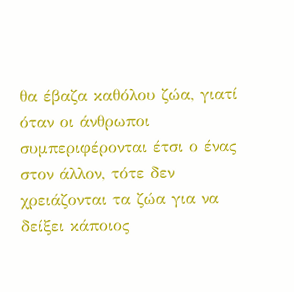θα έβαζα καθόλου ζώα, γιατί όταν οι άνθρωποι  συμπεριφέρονται έτσι ο ένας στον άλλον, τότε δεν χρειάζονται τα ζώα για να δείξει κάποιος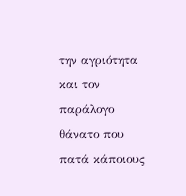την αγριότητα και τον παράλογο θάνατο που πατά κάποιους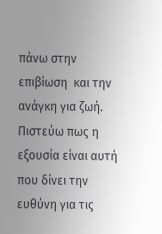πάνω στην επιβίωση  και την ανάγκη για ζωή. Πιστεύω πως η εξουσία είναι αυτή που δίνει την ευθύνη για τις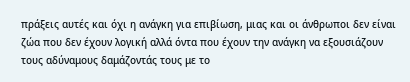πράξεις αυτές και όχι η ανάγκη για επιβίωση, μιας και οι άνθρωποι δεν είναι ζώα που δεν έχουν λογική αλλά όντα που έχουν την ανάγκη να εξουσιάζουν τους αδύναμους δαμάζοντάς τους με το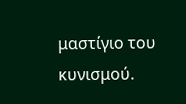μαστίγιο του κυνισμού.